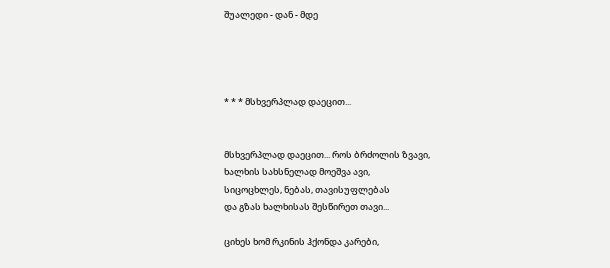შუალედი - დან - მდე




* * * მსხვერპლად დაეცით...


მსხვერპლად დაეცით... როს ბრძოლის ზვავი,
ხალხის სახსნელად მოეშვა ავი,
სიცოცხლეს, ნებას, თავისუფლებას
და გზას ხალხისას შესწირეთ თავი...

ციხეს ხომ რკინის ჰქონდა კარები,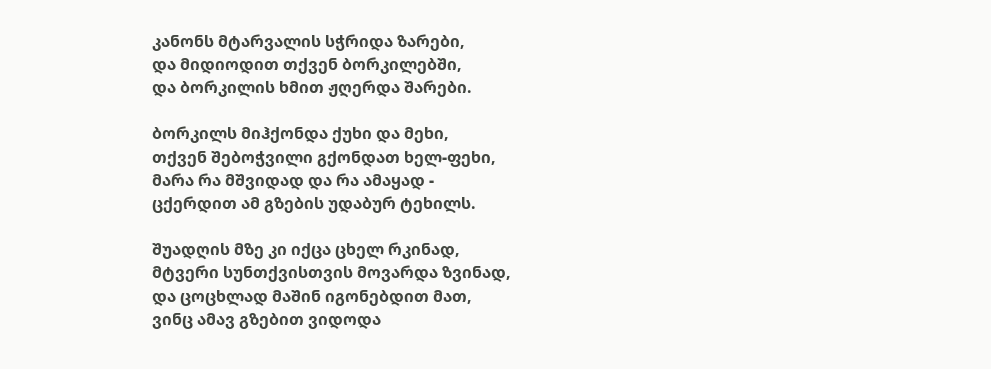კანონს მტარვალის სჭრიდა ზარები,
და მიდიოდით თქვენ ბორკილებში,
და ბორკილის ხმით ჟღერდა შარები.

ბორკილს მიჰქონდა ქუხი და მეხი,
თქვენ შებოჭვილი გქონდათ ხელ-ფეხი,
მარა რა მშვიდად და რა ამაყად -
ცქერდით ამ გზების უდაბურ ტეხილს.

შუადღის მზე კი იქცა ცხელ რკინად,
მტვერი სუნთქვისთვის მოვარდა ზვინად,
და ცოცხლად მაშინ იგონებდით მათ,
ვინც ამავ გზებით ვიდოდა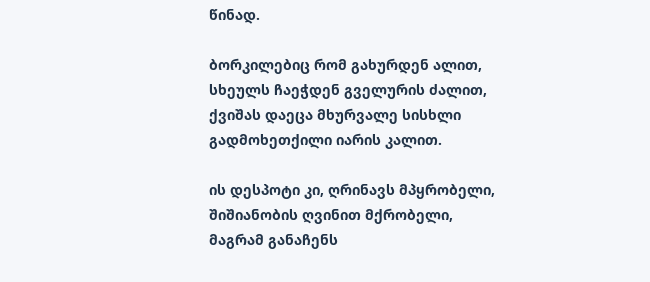წინად.

ბორკილებიც რომ გახურდენ ალით,
სხეულს ჩაეჭდენ გველურის ძალით,
ქვიშას დაეცა მხურვალე სისხლი
გადმოხეთქილი იარის კალით.

ის დესპოტი კი, ღრინავს მპყრობელი,
შიშიანობის ღვინით მქრობელი,
მაგრამ განაჩენს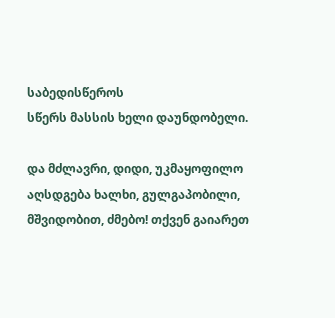საბედისწეროს
სწერს მასსის ხელი დაუნდობელი.

და მძლავრი, დიდი, უკმაყოფილო
აღსდგება ხალხი, გულგაპობილი,
მშვიდობით, ძმებო! თქვენ გაიარეთ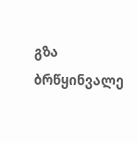გზა ბრწყინვალე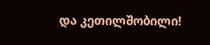და კეთილშობილი!